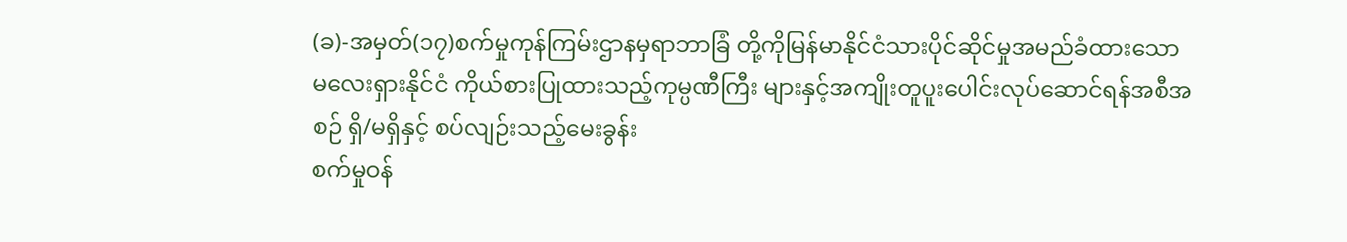(ခ)-အမှတ်(၁၇)စက်မှုကုန်ကြမ်းဌာနမှရာဘာခြံ တို့ကိုမြန်မာနိုင်ငံသားပိုင်ဆိုင်မှုအမည်ခံထားသော မလေးရှားနိုင်ငံ ကိုယ်စားပြုထားသည့်ကုမ္ပဏီကြီး များနှင့်အကျိုးတူပူးပေါင်းလုပ်ဆောင်ရန်အစီအစဉ် ရှိ/မရှိနှင့် စပ်လျဉ်းသည့်မေးခွန်း
စက်မှုဝန်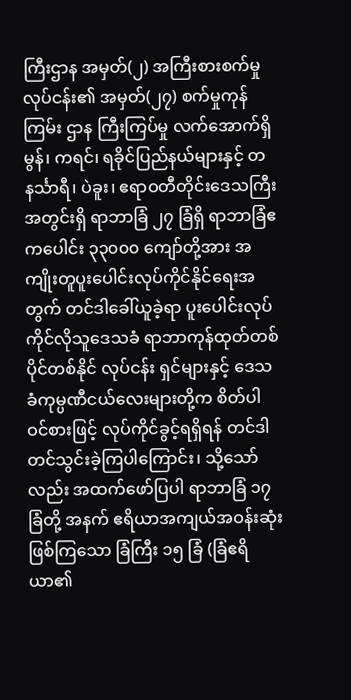ကြီးဌာန အမှတ်(၂) အကြီးစားစက်မှုလုပ်ငန်း၏ အမှတ်(၂၇) စက်မှုကုန်ကြမ်း ဌာန ကြီးကြပ်မှု လက်အောက်ရှိ မွန်၊ ကရင်၊ ရခိုင်ပြည်နယ်များနှင့် တနင်္သာရီ၊ ပဲခူး၊ ဧရာဝတီတိုင်းဒေသကြီးအတွင်းရှိ ရာဘာခြံ ၂၇ ခြံရှိ ရာဘာခြံဧကပေါင်း ၃၃၀၀၀ ကျော်တို့အား အကျိုးတူပူးပေါင်းလုပ်ကိုင်နိုင်ရေးအတွက် တင်ဒါခေါ်ယူခဲ့ရာ ပူးပေါင်းလုပ်ကိုင်လိုသူဒေသခံ ရာဘာကုန်ထုတ်တစ်ပိုင်တစ်နိုင် လုပ်ငန်း ရှင်များနှင့် ဒေသခံကုမ္ပဏီငယ်လေးများတို့က စိတ်ပါဝင်စားဖြင့် လုပ်ကိုင်ခွင့်ရရှိရန် တင်ဒါတင်သွင်းခဲ့ကြပါကြောင်း၊ သို့သော်လည်း အထက်ဖော်ပြပါ ရာဘာခြံ ၁၇ ခြံတို့ အနက် ဧရိယာအကျယ်အဝန်းဆုံးဖြစ်ကြသော ခြံကြီး ၁၅ ခြံ (ခြံဧရိယာ၏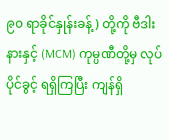၉၀ ရာခိုင်နှုန်းခန့်) တို့ကို ဗီဒါးနားနှင့် (MCM) ကုမ္ပဏီတို့မှ လုပ်ပိုင်ခွင့် ရရှိကြပြီး ကျန်ရှိ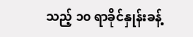သည့် ၁၀ ရာခိုင်နှုန်းခန့်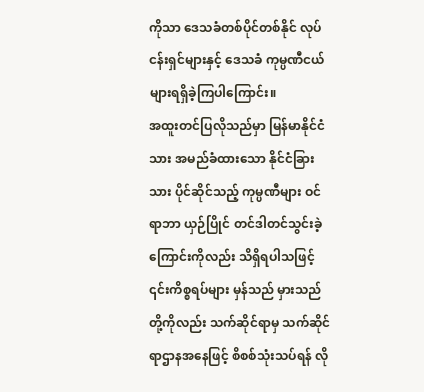ကိုသာ ဒေသခံတစ်ပိုင်တစ်နိုင် လုပ်ငန်းရှင်များနှင့် ဒေသခံ ကုမ္ပဏီငယ်များရရှိခဲ့ကြပါကြောင်း။
အထူးတင်ပြလိုသည်မှာ မြန်မာနိုင်ငံသား အမည်ခံထားသော နိုင်ငံခြားသား ပိုင်ဆိုင်သည့် ကုမ္ပဏီများ ဝင်ရာဘာ ယှဉ်ပြိုင် တင်ဒါတင်သွင်းခဲ့ကြောင်းကိုလည်း သိရှိရပါသဖြင့် ၎င်းကိစ္စရပ်များ မှန်သည် မှားသည် တို့ကိုလည်း သက်ဆိုင်ရာမှ သက်ဆိုင်ရာဌာနအနေဖြင့် စိစစ်သုံးသပ်ရန် လို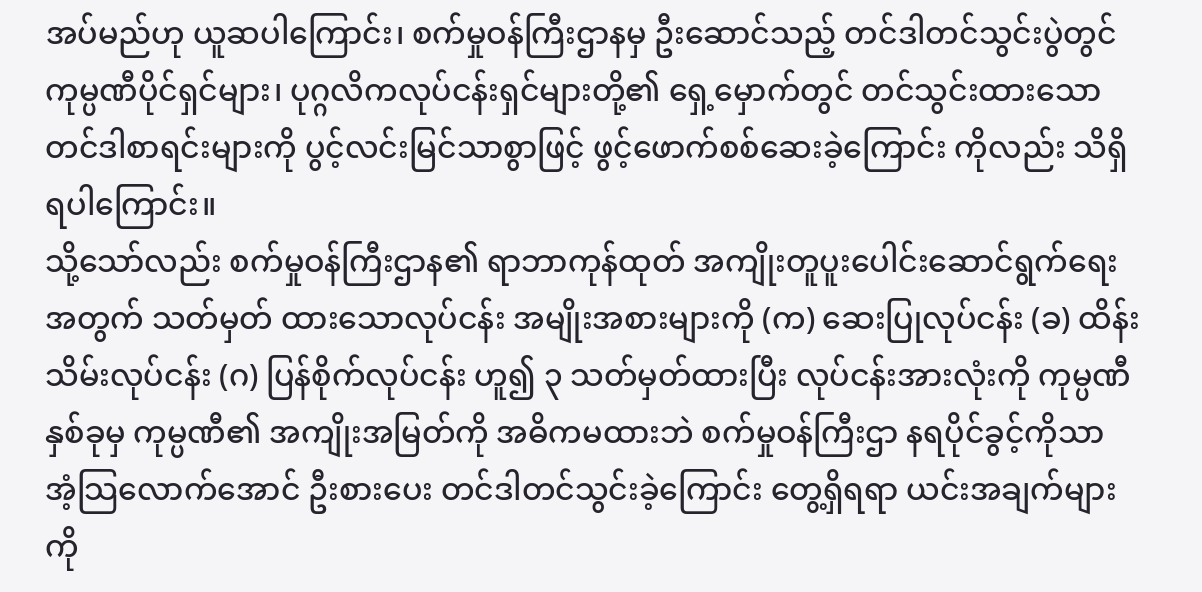အပ်မည်ဟု ယူဆပါကြောင်း၊ စက်မှုဝန်ကြီးဌာနမှ ဦးဆောင်သည့် တင်ဒါတင်သွင်းပွဲတွင် ကုမ္ပဏီပိုင်ရှင်များ၊ ပုဂ္ဂလိကလုပ်ငန်းရှင်များတို့၏ ရှေ့မှောက်တွင် တင်သွင်းထားသော တင်ဒါစာရင်းများကို ပွင့်လင်းမြင်သာစွာဖြင့် ဖွင့်ဖောက်စစ်ဆေးခဲ့ကြောင်း ကိုလည်း သိရှိရပါကြောင်း။
သို့သော်လည်း စက်မှုဝန်ကြီးဌာန၏ ရာဘာကုန်ထုတ် အကျိုးတူပူးပေါင်းဆောင်ရွက်ရေးအတွက် သတ်မှတ် ထားသောလုပ်ငန်း အမျိုးအစားများကို (က) ဆေးပြုလုပ်ငန်း (ခ) ထိန်းသိမ်းလုပ်ငန်း (ဂ) ပြန်စိုက်လုပ်ငန်း ဟူ၍ ၃ သတ်မှတ်ထားပြီး လုပ်ငန်းအားလုံးကို ကုမ္ပဏီနှစ်ခုမှ ကုမ္ပဏီ၏ အကျိုးအမြတ်ကို အဓိကမထားဘဲ စက်မှုဝန်ကြီးဌာ နရပိုင်ခွင့်ကိုသာ အံ့သြလောက်အောင် ဦးစားပေး တင်ဒါတင်သွင်းခဲ့ကြောင်း တွေ့ရှိရရာ ယင်းအချက်များ ကို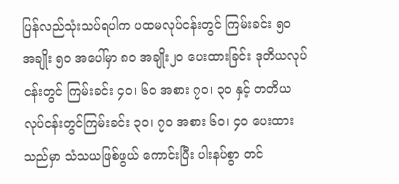ပြန်လည်သုံးသပ်ရပါက ပထမလုပ်ငန်းတွင် ကြမ်းခင်း ၅၀ အချိုး ၅၀ အပေါ်မှာ ၈၀ အချိုး၂၀ ပေးထားခြင်း ဒုတိယလုပ်ငန်းတွင် ကြမ်းခင်း ၄၀၊ ၆၀ အစား ၇၀၊ ၃၀ နှင့် တတိယလုပ်ငန်းတွင်ကြမ်းခင်း ၃၀၊ ၇၀ အစား ၆၀၊ ၄၀ ပေးထားသည်မှာ သံသယဖြစ်ဖွယ် ကောင်းပြီး ပါးနပ်စွာ တင်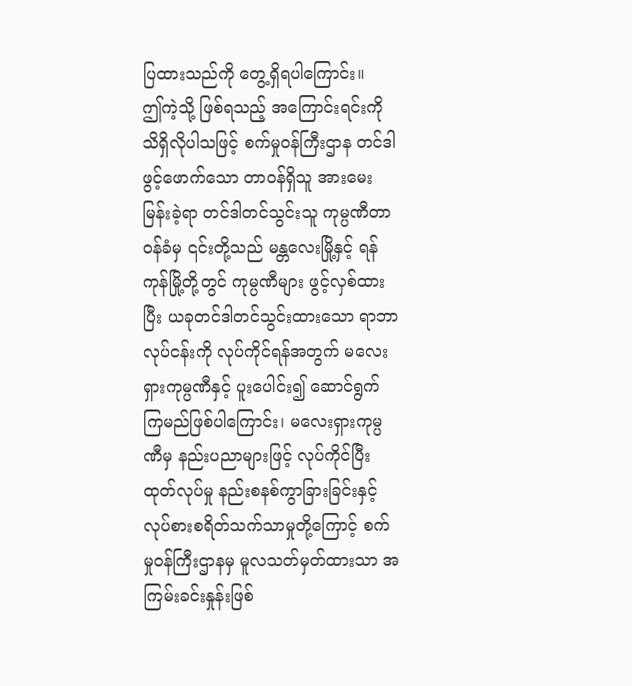ပြထားသည်ကို တွေ့ရှိရပါကြောင်း။
ဤကဲ့သို့ ဖြစ်ရသည့် အကြောင်းရင်းကို သိရှိလိုပါသဖြင့် စက်မှုဝန်ကြီးဌာန တင်ဒါဖွင့်ဖောက်သော တာဝန်ရှိသူ အားမေးမြန်းခဲ့ရာ တင်ဒါတင်သွင်းသူ ကုမ္ပဏီတာဝန်ခံမှ ၎င်းတို့သည် မန္တလေးမြို့နှင့် ရန်ကုန်မြို့တို့တွင် ကုမ္ပဏီများ ဖွင့်လှစ်ထားပြီး ယခုတင်ဒါတင်သွင်းထားသော ရာဘာလုပ်ငန်းကို လုပ်ကိုင်ရန်အတွက် မလေးရှားကုမ္ပဏီနှင့် ပူးပေါင်း၍ ဆောင်ရွက်ကြမည်ဖြစ်ပါကြောင်း၊ မလေးရှားကုမ္ပဏီမှ နည်းပညာများဖြင့် လုပ်ကိုင်ပြီး ထုတ်လုပ်မှု နည်းစနစ်ကွာခြားခြင်းနှင့် လုပ်စားစရိတ်သက်သာမှုတို့ကြောင့် စက်မှုဝန်ကြီးဌာနမှ မူလသတ်မှတ်ထားသာ အကြမ်းခင်းနှုန်းဖြစ်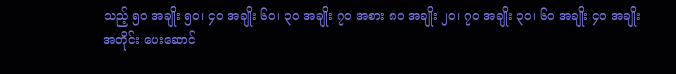သည့် ၅၀ အချိုး ၅၀၊ ၄၀ အချိုး ၆၀၊ ၃၀ အချိုး ၇၀ အစား ၈၀ အချိုး ၂၀၊ ၇၀ အချိုး ၃၀၊ ၆၀ အချိုး ၄၀ အချိုးအတိုင်း ပေးဆောင်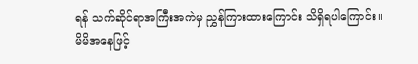ရန် သက်ဆိုင်ရာအကြီးအကဲမှ ညွှန်ကြားထားကြောင်း သိရှိရပါကြောင်း။
မိမိအနေဖြင့်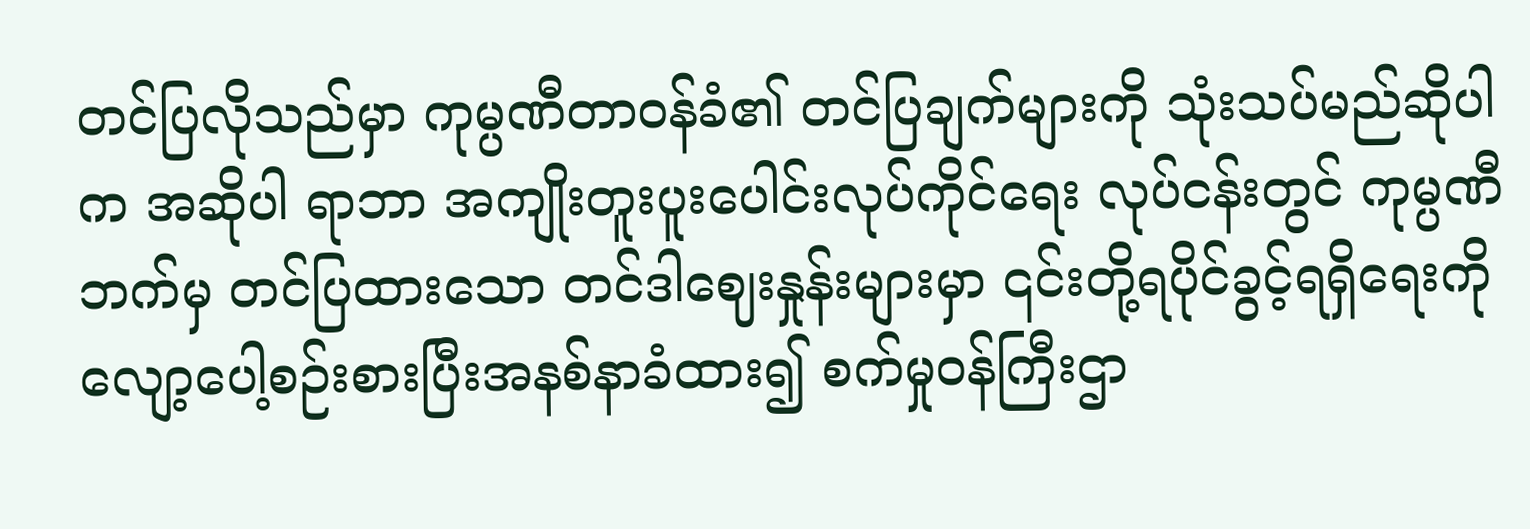တင်ပြလိုသည်မှာ ကုမ္ပဏီတာဝန်ခံ၏ တင်ပြချက်များကို သုံးသပ်မည်ဆိုပါက အဆိုပါ ရာဘာ အကျိုးတူးပူးပေါင်းလုပ်ကိုင်ရေး လုပ်ငန်းတွင် ကုမ္ပဏီဘက်မှ တင်ပြထားသော တင်ဒါဈေးနှုန်းများမှာ ၎င်းတို့ရပိုင်ခွင့်ရရှိရေးကို လျော့ပေါ့စဉ်းစားပြီးအနစ်နာခံထား၍ စက်မှုဝန်ကြီးဌာ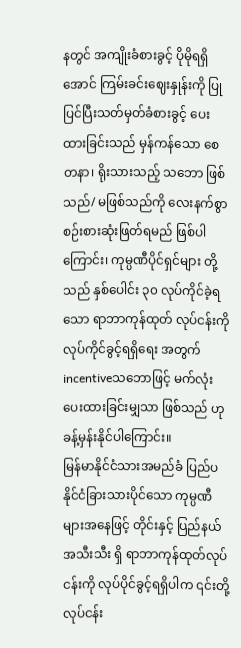နတွင် အကျိုးခံစားခွင့် ပိုမိုရရှိအောင် ကြမ်းခင်းဈေးနှုန်းကို ပြုပြင်ပြီးသတ်မှတ်ခံစားခွင့် ပေးထားခြင်းသည် မှန်ကန်သော စေတနာ၊ ရိုးသားသည့် သဘော ဖြစ်သည်/ မဖြစ်သည်ကို လေးနက်စွာ စဉ်းစားဆုံးဖြတ်ရမည် ဖြစ်ပါကြောင်း၊ ကုမ္ပဏီပိုင်ရှင်များ တို့သည် နှစ်ပေါင်း ၃၀ လုပ်ကိုင်ခဲ့ရသော ရာဘာကုန်ထုတ် လုပ်ငန်းကို လုပ်ကိုင်ခွင့်ရရှိရေး အတွက် incentiveသဘောဖြင့် မက်လုံးပေးထားခြင်းမျှသာ ဖြစ်သည် ဟုခန့်မှန်းနိုင်ပါကြောင်း။
မြန်မာနိုင်ငံသားအမည်ခံ ပြည်ပနိုင်ငံခြားသားပိုင်သော ကုမ္ပဏီများအနေဖြင့် တိုင်းနှင့် ပြည်နယ်အသီးသီး ရှိ ရာဘာကုန်ထုတ်လုပ်ငန်းကို လုပ်ပိုင်ခွင့်ရရှိပါက ၎င်းတို့လုပ်ငန်း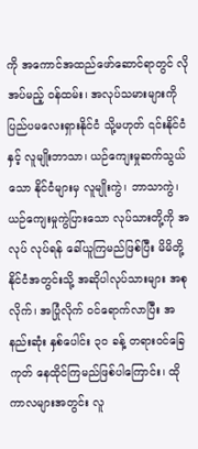ကို အကောင်အထည်ဖော်ဆောင်ရာတွင် လို အပ်မည့် ဝန်ထမ်း၊ အလုပ်သမားများကို ပြည်ပမလေးရှားနိုင်ငံ သို့မဟုတ် ၎င်းနိုင်ငံနှင့် လူမျိုးဘာသာ၊ ယဉ်ကျေးမှုဆက်သွယ်သော နိုင်ငံများမှ လူမျိုးကွဲ၊ ဘာသာကွဲ၊ ယဉ်ကျေးမှုကွဲပြားသော လုပ်သားတို့ကို အလုပ် လုပ်ရန် ခေါ်ယူကြမည်ဖြစ်ပြီး မိမိတို့နိုင်ငံအတွင်းသို့ အဆိုပါလုပ်သားများ အစုလိုက်၊ အပြုံလိုက် ဝင်ရောက်လာပြီး အနည်းဆုံး နှစ်ပေါင်း ၃၀ ခန့် တရားဝင်ခြေကုတ် နေထိုင်ကြမည်ဖြစ်ပါကြောင်း၊ ထိုကာလများအတွင်း လူ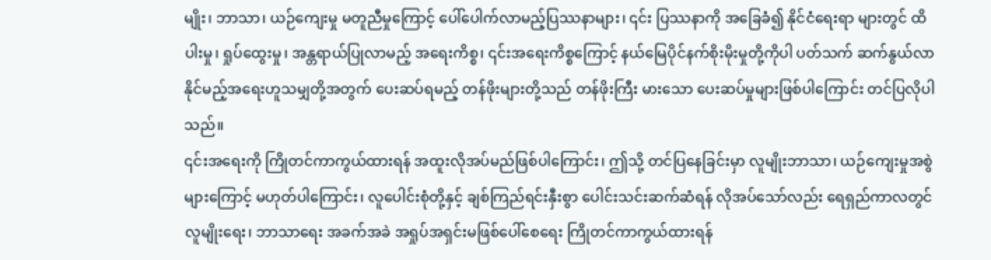မျိုး၊ ဘာသာ၊ ယဉ်ကျေးမှု မတူညီမှုကြောင့် ပေါ်ပေါက်လာမည့်ပြဿနာများ၊ ၎င်း ပြဿနာကို အခြေခံ၍ နိုင်ငံရေးရာ များတွင် ထိပါးမှု၊ ရှုပ်ထွေးမှု၊ အန္တရာယ်ပြုလာမည့် အရေးကိစ္စ၊ ၎င်းအရေးကိစ္စကြောင့် နယ်မြေပိုင်နက်စိုးမိုးမှုတို့ကိုပါ ပတ်သက် ဆက်နွယ်လာနိုင်မည့်အရေးဟူသမျှတို့အတွက် ပေးဆပ်ရမည့် တန်ဖိုးများတို့သည် တန်ဖိုးကြီး မားသော ပေးဆပ်မှုများဖြစ်ပါကြောင်း တင်ပြလိုပါသည်။
၎င်းအရေးကို ကြိုတင်ကာကွယ်ထားရန် အထူးလိုအပ်မည်ဖြစ်ပါကြောင်း၊ ဤသို့ တင်ပြနေခြင်းမှာ လူမျိုးဘာသာ၊ ယဉ်ကျေးမှုအစွဲများကြောင့် မဟုတ်ပါကြောင်း၊ လူပေါင်းစုံတို့နှင့် ချစ်ကြည်ရင်းနှီးစွာ ပေါင်းသင်းဆက်ဆံရန် လိုအပ်သော်လည်း ရေရှည်ကာလတွင် လူမျိုးရေး၊ ဘာသာရေး အခက်အခဲ အရှုပ်အရှင်းမဖြစ်ပေါ်စေရေး ကြိုတင်ကာကွယ်ထားရန်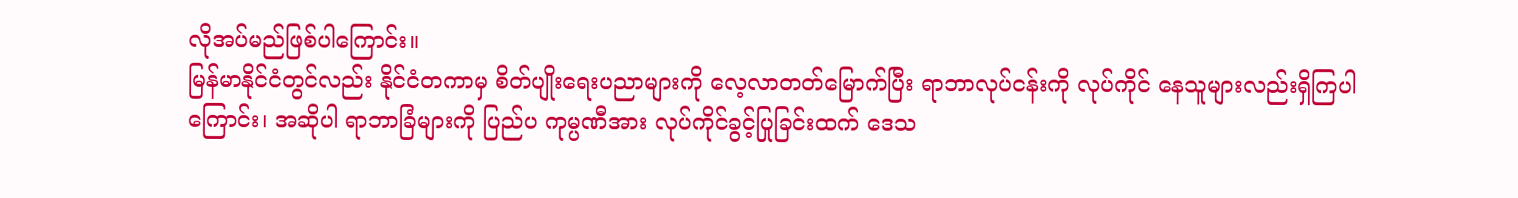လိုအပ်မည်ဖြစ်ပါကြောင်း။
မြန်မာနိုင်ငံတွင်လည်း နိုင်ငံတကာမှ စိတ်ပျိုးရေးပညာများကို လေ့လာတတ်မြောက်ပြီး ရာဘာလုပ်ငန်းကို လုပ်ကိုင် နေသူများလည်းရှိကြပါကြောင်း၊ အဆိုပါ ရာဘာခြံများကို ပြည်ပ ကုမ္ပဏီအား လုပ်ကိုင်ခွင့်ပြုခြင်းထက် ဒေသ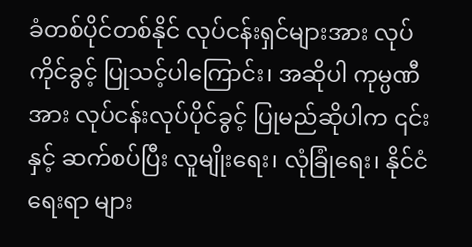ခံတစ်ပိုင်တစ်နိုင် လုပ်ငန်းရှင်များအား လုပ်ကိုင်ခွင့် ပြုသင့်ပါကြောင်း၊ အဆိုပါ ကုမ္ပဏီအား လုပ်ငန်းလုပ်ပိုင်ခွင့် ပြုမည်ဆိုပါက ၎င်းနှင့် ဆက်စပ်ပြီး လူမျိုးရေး၊ လုံခြုံရေး၊ နိုင်ငံရေးရာ များ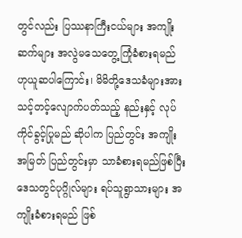တွင်လည်း ပြဿနာကြီးငယ်များ အကျိုးဆက်များ အလွဲမသေတွေ့ကြုံခံစားရမည် ဟုယူဆပါကြောင်း၊ မိမိတို့ဒေသခံများအား သင့်တင့်လျောက်ပတ်သည့် နည်းနှင့် လုပ်ကိုင်ခွင့်ပြုမည် ဆိုပါက ပြည်တွင်း အကျိုးအမြတ် ပြည်တွင်းမှာ သာခံစားရမည်ဖြစ်ပြီး ဒေသတွင်ပုဂ္ဂိုလ်များ ရပ်သူရွာသားများ အကျိုးခံစားရမည် ဖြစ်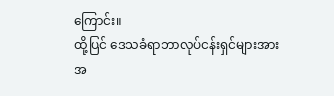ကြောင်း။
ထို့ပြင် ဒေသခံရာဘာလုပ်ငန်းရှင်များအား အ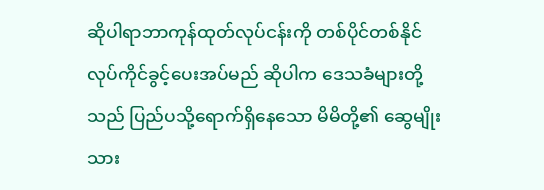ဆိုပါရာဘာကုန်ထုတ်လုပ်ငန်းကို တစ်ပိုင်တစ်နိုင် လုပ်ကိုင်ခွင့်ပေးအပ်မည် ဆိုပါက ဒေသခံများတို့သည် ပြည်ပသို့ရောက်ရှိနေသော မိမိတို့၏ ဆွေမျိုးသား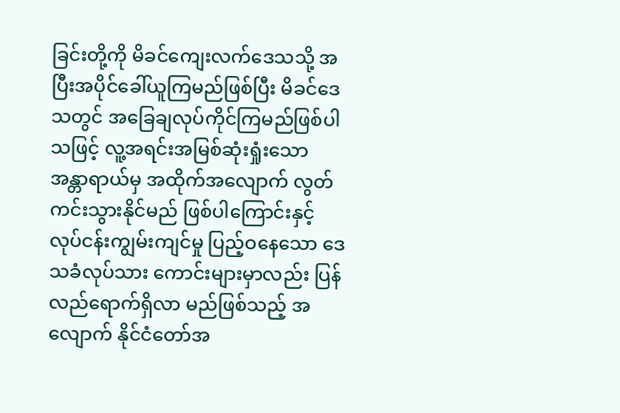ခြင်းတို့ကို မိခင်ကျေးလက်ဒေသသို့ အပြီးအပိုင်ခေါ်ယူကြမည်ဖြစ်ပြီး မိခင်ဒေသတွင် အခြေချလုပ်ကိုင်ကြမည်ဖြစ်ပါသဖြင့် လူ့အရင်းအမြစ်ဆုံးရှုံးသော အန္တာရာယ်မှ အထိုက်အလျောက် လွတ်ကင်းသွားနိုင်မည် ဖြစ်ပါကြောင်းနှင့် လုပ်ငန်းကျွမ်းကျင်မှု ပြည့်ဝနေသော ဒေသခံလုပ်သား ကောင်းများမှာလည်း ပြန်လည်ရောက်ရှိလာ မည်ဖြစ်သည့် အလျောက် နိုင်ငံတော်အ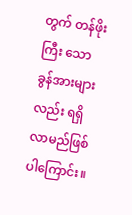တွက် တန်ဖိုးကြီး သော ခွန်အားများလည်း ရရှိလာမည်ဖြစ်ပါကြောင်း။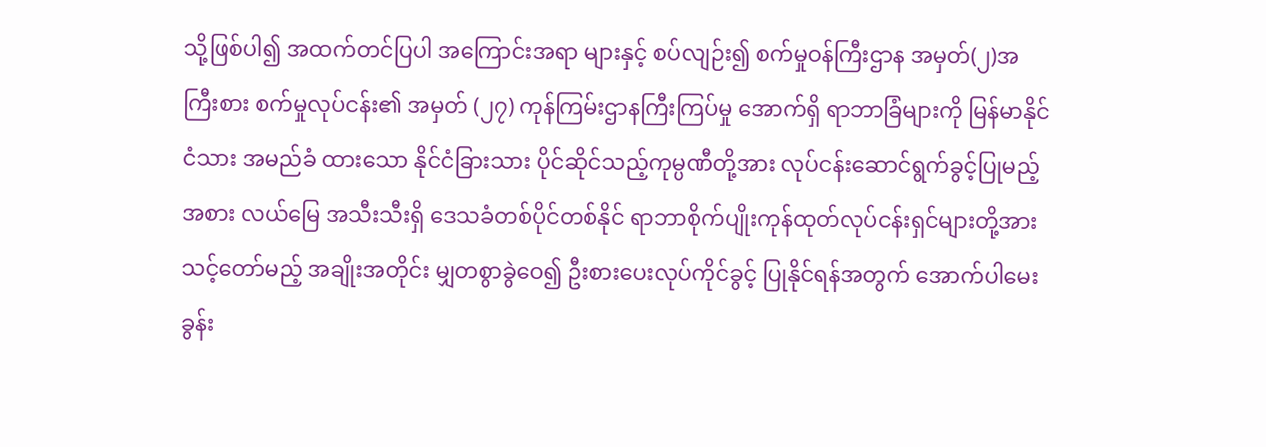သို့ဖြစ်ပါ၍ အထက်တင်ပြပါ အကြောင်းအရာ များနှင့် စပ်လျဉ်း၍ စက်မှုဝန်ကြီးဌာန အမှတ်(၂)အကြီးစား စက်မှုလုပ်ငန်း၏ အမှတ် (၂၇) ကုန်ကြမ်းဌာနကြီးကြပ်မှု အောက်ရှိ ရာဘာခြံများကို မြန်မာနိုင်ငံသား အမည်ခံ ထားသော နိုင်ငံခြားသား ပိုင်ဆိုင်သည့်ကုမ္ပဏီတို့အား လုပ်ငန်းဆောင်ရွက်ခွင့်ပြုမည့်အစား လယ်မြေ အသီးသီးရှိ ဒေသခံတစ်ပိုင်တစ်နိုင် ရာဘာစိုက်ပျိုးကုန်ထုတ်လုပ်ငန်းရှင်များတို့အား သင့်တော်မည့် အချိုးအတိုင်း မျှတစွာခွဲဝေ၍ ဦးစားပေးလုပ်ကိုင်ခွင့် ပြုနိုင်ရန်အတွက် အောက်ပါမေးခွန်း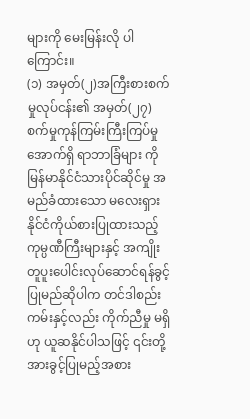များကို မေးမြန်းလို ပါကြောင်း။
(၁) အမှတ်(၂)အကြီးစားစက်မှုလုပ်ငန်း၏ အမှတ်(၂၇) စက်မှုကုန်ကြမ်းကြီးကြပ်မှုအောက်ရှိ ရာဘာခြံများ ကို မြန်မာနိုင်ငံသားပိုင်ဆိုင်မှု အမည်ခံထားသော မလေးရှားနိုင်ငံကိုယ်စားပြုထားသည့် ကုမ္ပဏီကြီးများနှင့် အကျိုးတူပူးပေါင်းလုပ်ဆောင်ရန်ခွင့်ပြုမည်ဆိုပါက တင်ဒါစည်းကမ်းနှင့်လည်း ကိုက်ညီမှု မရှိဟု ယူဆနိုင်ပါသဖြင့် ၎င်းတို့အားခွင့်ပြုမည့်အစား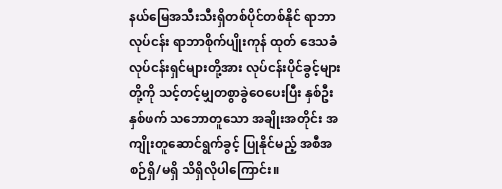နယ်မြေအသီးသီးရှိတစ်ပိုင်တစ်နိုင် ရာဘာလုပ်ငန်း ရာဘာစိုက်ပျိုးကုန် ထုတ် ဒေသခံလုပ်ငန်းရှင်များတို့အား လုပ်ငန်းပိုင်ခွင့်များတို့ကို သင့်တင့်မျှတစွာခွဲဝေပေးပြီး နှစ်ဦးနှစ်ဖက် သဘောတူသော အချိုးအတိုင်း အကျိုးတူဆောင်ရွက်ခွင့် ပြုနိုင်မည့် အစီအစဉ်ရှိ/မရှိ သိရှိလိုပါကြောင်း။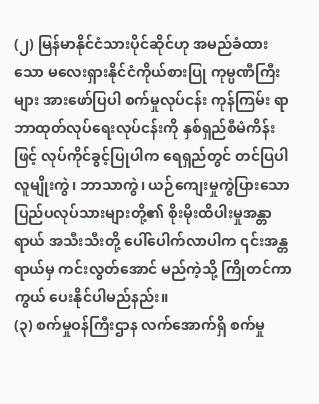(၂) မြန်မာနိုင်ငံသားပိုင်ဆိုင်ဟု အမည်ခံထားသော မလေးရှားနိုင်ငံကိုယ်စားပြု ကုမ္ပဏီကြီးများ အားဖော်ပြပါ စက်မှုလုပ်ငန်း ကုန်ကြမ်း ရာဘာထုတ်လုပ်ရေးလုပ်ငန်းကို နှစ်ရှည်စီမံကိန်းဖြင့် လုပ်ကိုင်ခွင့်ပြုပါက ရေရှည်တွင် တင်ပြပါ လူမျိုးကွဲ၊ ဘာသာကွဲ၊ ယဉ်ကျေးမှုကွဲပြားသော ပြည်ပလုပ်သားများတို့၏ စိုးမိုးထိပါးမှုအန္တာရာယ် အသီးသီးတို့ ပေါ်ပေါက်လာပါက ၎င်းအန္တရာယ်မှ ကင်းလွတ်အောင် မည်ကဲ့သို့ ကြိုတင်ကာကွယ် ပေးနိုင်ပါမည်နည်း။
(၃) စက်မှုဝန်ကြီးဌာန လက်အောက်ရှိ စက်မှု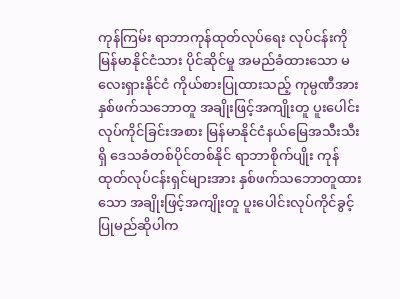ကုန်ကြမ်း ရာဘာကုန်ထုတ်လုပ်ရေး လုပ်ငန်းကို မြန်မာနိုင်ငံသား ပိုင်ဆိုင်မှု အမည်ခံထားသော မလေးရှားနိုင်ငံ ကိုယ်စားပြုထားသည့် ကုမ္ပဏီအား နှစ်ဖက်သဘောတူ အချိုးဖြင့်အကျိုးတူ ပူးပေါင်း လုပ်ကိုင်ခြင်းအစား မြန်မာနိုင်ငံနယ်မြေအသီးသီးရှိ ဒေသခံတစ်ပိုင်တစ်နိုင် ရာဘာစိုက်ပျိုး ကုန်ထုတ်လုပ်ငန်းရှင်များအား နှစ်ဖက်သဘောတူထားသော အချိုးဖြင့်အကျိုးတူ ပူးပေါင်းလုပ်ကိုင်ခွင့် ပြုမည်ဆိုပါက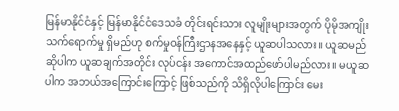မြန်မာနိုင်ငံနှင့် မြန်မာနိုင်ငံဒေသခံ တိုင်းရင်းသား လူမျိုးများအတွက် ပိုမိုအကျိုးသက်ရောက်မှု ရှိမည်ဟု စက်မှုဝန်ကြီးဌာနအနေနှင့် ယူဆပါသလား။ ယူဆမည်ဆိုပါက ယူဆချက်အတိုင်း လုပ်ငန်း အကောင်အထည်ဖော်ပါမည်လား။ မယူဆပါက အဘယ်အကြောင်းကြောင့် ဖြစ်သည်ကို သိရှိလိုပါကြောင်း မေး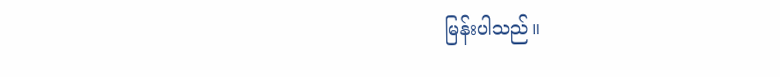မြန်းပါသည်။